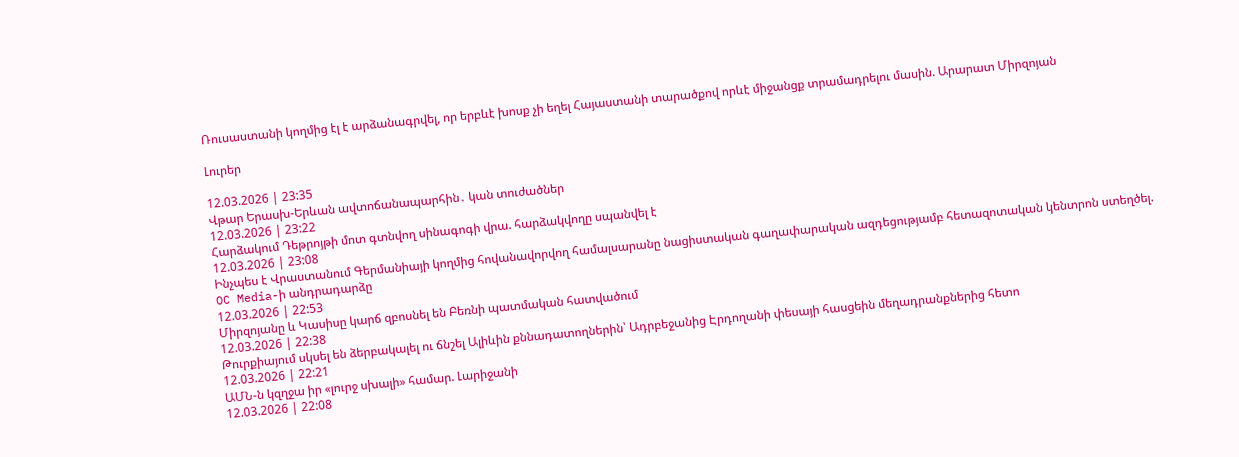Ռուսաստանի կողմից էլ է արձանագրվել, որ երբևէ խոսք չի եղել Հայաստանի տարածքով որևէ միջանցք տրամադրելու մասին. Արարատ Միրզոյան

Լուրեր

12.03.2026 | 23:35
Վթար Երասխ-Երևան ավտոճանապարհին․ կան տուժածներ
12.03.2026 | 23:22
Հարձակում Դեթրոյթի մոտ գտնվող սինագոգի վրա. հարձակվողը սպանվել է
12.03.2026 | 23:08
Ինչպես է Վրաստանում Գերմանիայի կողմից հովանավորվող համալսարանը նացիստական գաղափարական ազդեցությամբ հետազոտական կենտրոն ստեղծել. OC Media-ի անդրադարձը
12.03.2026 | 22:53
Միրզոյանը և Կասիսը կարճ զբոսնել են Բեռնի պատմական հատվածում
12.03.2026 | 22:38
Թուրքիայում սկսել են ձերբակալել ու ճնշել Ալիևին քննադատողներին՝ Ադրբեջանից Էրդողանի փեսայի հասցեին մեղադրանքներից հետո
12.03.2026 | 22:21
ԱՄՆ-ն կզղջա իր «լուրջ սխալի» համար. Լարիջանի
12.03.2026 | 22:08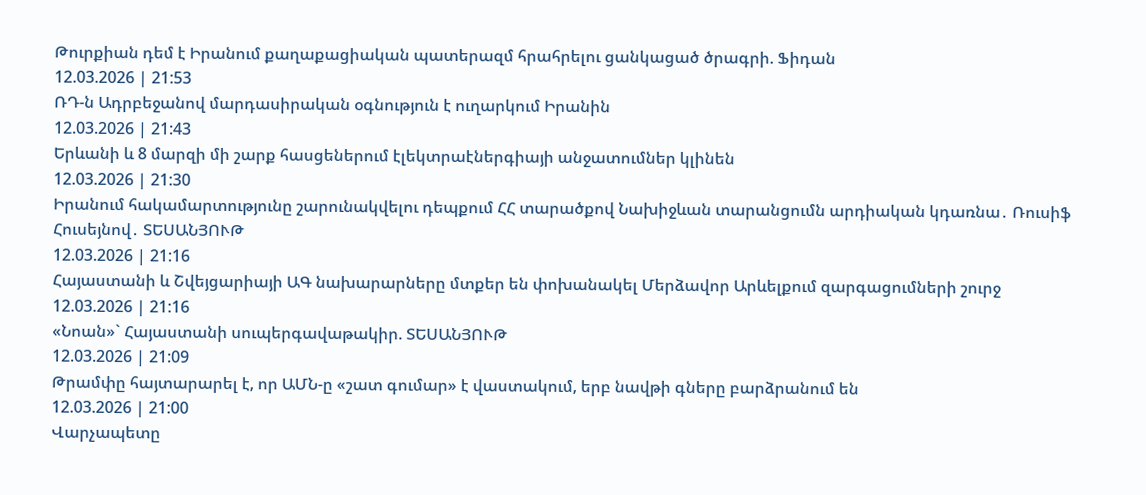Թուրքիան դեմ է Իրանում քաղաքացիական պատերազմ հրահրելու ցանկացած ծրագրի. Ֆիդան
12.03.2026 | 21:53
ՌԴ-ն Ադրբեջանով մարդասիրական օգնություն է ուղարկում Իրանին
12.03.2026 | 21:43
Երևանի և 8 մարզի մի շարք հասցեներում էլեկտրաէներգիայի անջատումներ կլինեն
12.03.2026 | 21:30
Իրանում հակամարտությունը շարունակվելու դեպքում ՀՀ տարածքով Նախիջևան տարանցումն արդիական կդառնա․ Ռուսիֆ Հուսեյնով․ ՏԵՍԱՆՅՈՒԹ
12.03.2026 | 21:16
Հայաստանի և Շվեյցարիայի ԱԳ նախարարները մտքեր են փոխանակել Մերձավոր Արևելքում զարգացումների շուրջ
12.03.2026 | 21:16
«Նոան»` Հայաստանի սուպերգավաթակիր. ՏԵՍԱՆՅՈՒԹ
12.03.2026 | 21:09
Թրամփը հայտարարել է, որ ԱՄՆ-ը «շատ գումար» է վաստակում, երբ նավթի գները բարձրանում են
12.03.2026 | 21:00
Վարչապետը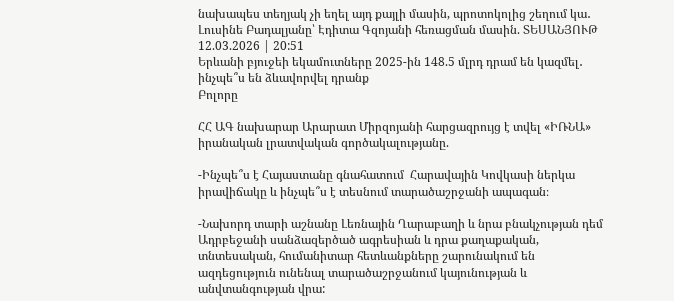նախապես տեղյակ չի եղել այդ քայլի մասին, պրոտոկոլից շեղում կա․ Լուսինե Բադալյանը՝ Էդիտա Գզոյանի հեռացման մասին. ՏԵՍԱՆՅՈՒԹ
12.03.2026 | 20:51
Երևանի բյուջեի եկամուտները 2025-ին 148.5 մլրդ դրամ են կազմել․ ինչպե՞ս են ձևավորվել դրանք
Բոլորը

ՀՀ ԱԳ նախարար Արարատ Միրզոյանի հարցազրույց է տվել «ԻՌՆԱ» իրանական լրատվական գործակալությանը.

-Ինչպե՞ս է Հայաստանը գնահատում  Հարավային Կովկասի ներկա իրավիճակը և ինչպե՞ս է տեսնում տարածաշրջանի ապագան։

-Նախորդ տարի աշնանը Լեռնային Ղարաբաղի և նրա բնակչության դեմ Ադրբեջանի սանձազերծած ագրեսիան և դրա քաղաքական, տնտեսական, հումանիտար հետևանքները շարունակում են ազդեցություն ունենալ տարածաշրջանում կայունության և անվտանգության վրա: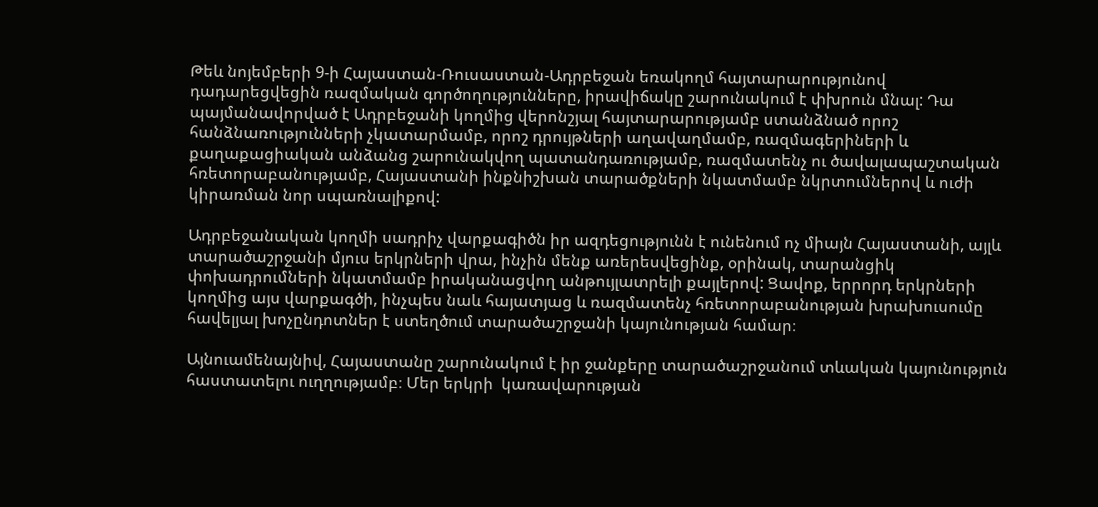Թեև նոյեմբերի 9-ի Հայաստան-Ռուսաստան-Ադրբեջան եռակողմ հայտարարությունով դադարեցվեցին ռազմական գործողությունները, իրավիճակը շարունակում է փխրուն մնալ: Դա պայմանավորված է Ադրբեջանի կողմից վերոնշյալ հայտարարությամբ ստանձնած որոշ հանձնառությունների չկատարմամբ, որոշ դրույթների աղավաղմամբ, ռազմագերիների և քաղաքացիական անձանց շարունակվող պատանդառությամբ, ռազմատենչ ու ծավալապաշտական հռետորաբանությամբ, Հայաստանի ինքնիշխան տարածքների նկատմամբ նկրտումներով և ուժի կիրառման նոր սպառնալիքով:

Ադրբեջանական կողմի սադրիչ վարքագիծն իր ազդեցությունն է ունենում ոչ միայն Հայաստանի, այլև տարածաշրջանի մյուս երկրների վրա, ինչին մենք առերեսվեցինք, օրինակ, տարանցիկ փոխադրումների նկատմամբ իրականացվող անթույլատրելի քայլերով: Ցավոք, երրորդ երկրների կողմից այս վարքագծի, ինչպես նաև հայատյաց և ռազմատենչ հռետորաբանության խրախուսումը հավելյալ խոչընդոտներ է ստեղծում տարածաշրջանի կայունության համար։

Այնուամենայնիվ, Հայաստանը շարունակում է իր ջանքերը տարածաշրջանում տևական կայունություն հաստատելու ուղղությամբ։ Մեր երկրի  կառավարության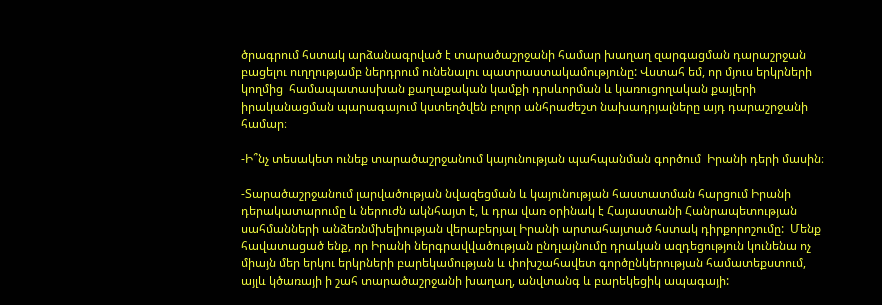ծրագրում հստակ արձանագրված է տարածաշրջանի համար խաղաղ զարգացման դարաշրջան բացելու ուղղությամբ ներդրում ունենալու պատրաստակամությունը: Վստահ եմ, որ մյուս երկրների կողմից  համապատասխան քաղաքական կամքի դրսևորման և կառուցողական քայլերի իրականացման պարագայում կստեղծվեն բոլոր անհրաժեշտ նախադրյալները այդ դարաշրջանի համար։

-Ի՞նչ տեսակետ ունեք տարածաշրջանում կայունության պահպանման գործում  Իրանի դերի մասին։

-Տարածաշրջանում լարվածության նվազեցման և կայունության հաստատման հարցում Իրանի դերակատարումը և ներուժն ակնհայտ է, և դրա վառ օրինակ է Հայաստանի Հանրապետության սահմանների անձեռնմխելիության վերաբերյալ Իրանի արտահայտած հստակ դիրքորոշումը:  Մենք հավատացած ենք, որ Իրանի ներգրավվածության ընդլայնումը դրական ազդեցություն կունենա ոչ միայն մեր երկու երկրների բարեկամության և փոխշահավետ գործընկերության համատեքստում, այլև կծառայի ի շահ տարածաշրջանի խաղաղ, անվտանգ և բարեկեցիկ ապագայի: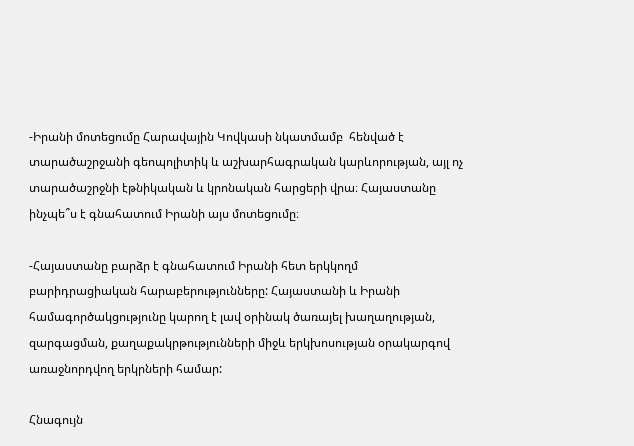-Իրանի մոտեցումը Հարավային Կովկասի նկատմամբ  հենված է տարածաշրջանի գեոպոլիտիկ և աշխարհագրական կարևորության, այլ ոչ տարածաշրջնի էթնիկական և կրոնական հարցերի վրա։ Հայաստանը ինչպե՞ս է գնահատում Իրանի այս մոտեցումը։

-Հայաստանը բարձր է գնահատում Իրանի հետ երկկողմ բարիդրացիական հարաբերությունները: Հայաստանի և Իրանի համագործակցությունը կարող է լավ օրինակ ծառայել խաղաղության, զարգացման, քաղաքակրթությունների միջև երկխոսության օրակարգով առաջնորդվող երկրների համար:

Հնագույն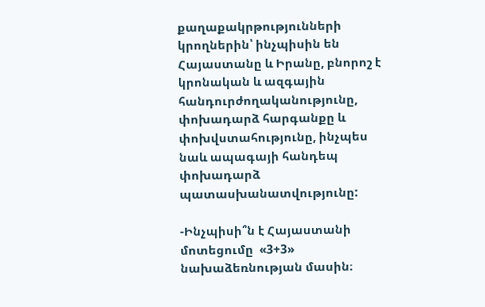քաղաքակրթությունների կրողներին՝ ինչպիսին են Հայաստանը և Իրանը, բնորոշ է կրոնական և ազգային հանդուրժողականությունը, փոխադարձ հարգանքը և փոխվստահությունը, ինչպես նաև ապագայի հանդեպ փոխադարձ պատասխանատվությունը:

-Ինչպիսի՞ն է Հայաստանի մոտեցումը  «3+3» նախաձեռնության մասին։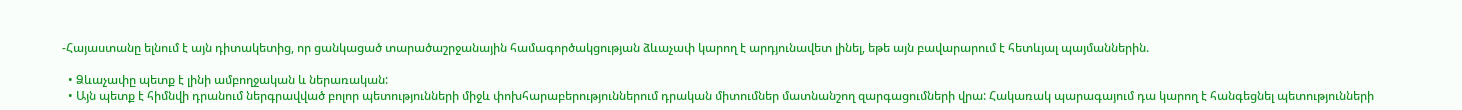-Հայաստանը ելնում է այն դիտակետից, որ ցանկացած տարածաշրջանային համագործակցության ձևաչափ կարող է արդյունավետ լինել, եթե այն բավարարում է հետևյալ պայմաններին.

  • Ձևաչափը պետք է լինի ամբողջական և ներառական:
  • Այն պետք է հիմնվի դրանում ներգրավված բոլոր պետությունների միջև փոխհարաբերություններում դրական միտումներ մատնանշող զարգացումների վրա: Հակառակ պարագայում դա կարող է հանգեցնել պետությունների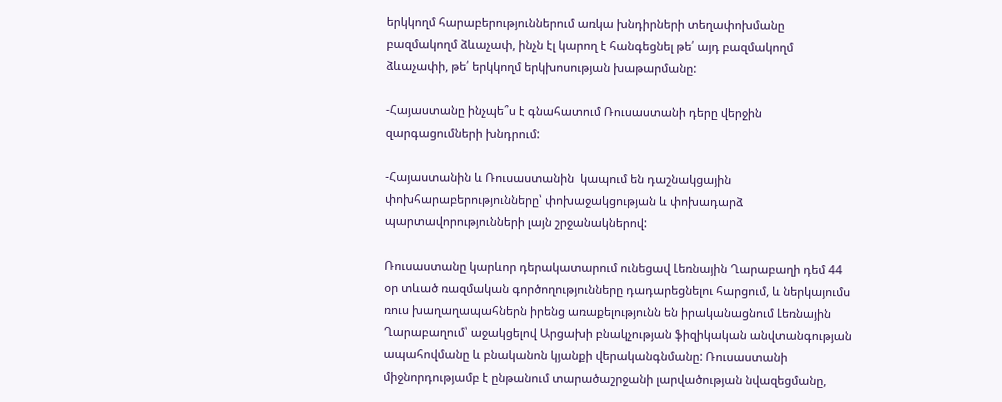երկկողմ հարաբերություններում առկա խնդիրների տեղափոխմանը բազմակողմ ձևաչափ, ինչն էլ կարող է հանգեցնել թե՛ այդ բազմակողմ ձևաչափի, թե՛ երկկողմ երկխոսության խաթարմանը:

-Հայաստանը ինչպե՞ս է գնահատում Ռուսաստանի դերը վերջին զարգացումների խնդրում:

-Հայաստանին և Ռուսաստանին  կապում են դաշնակցային փոխհարաբերությունները՝ փոխաջակցության և փոխադարձ պարտավորությունների լայն շրջանակներով:

Ռուսաստանը կարևոր դերակատարում ունեցավ Լեռնային Ղարաբաղի դեմ 44 օր տևած ռազմական գործողությունները դադարեցնելու հարցում, և ներկայումս ռուս խաղաղապահներն իրենց առաքելությունն են իրականացնում Լեռնային Ղարաբաղում՝ աջակցելով Արցախի բնակչության ֆիզիկական անվտանգության ապահովմանը և բնականոն կյանքի վերականգնմանը: Ռուսաստանի միջնորդությամբ է ընթանում տարածաշրջանի լարվածության նվազեցմանը,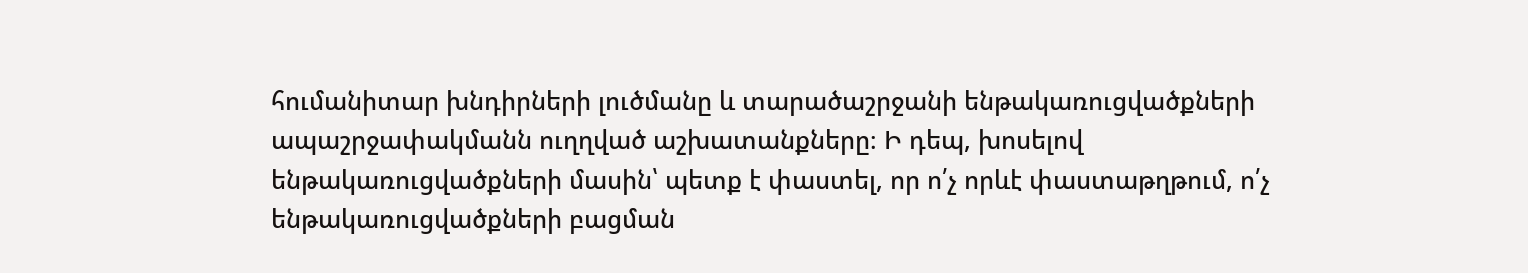հումանիտար խնդիրների լուծմանը և տարածաշրջանի ենթակառուցվածքների ապաշրջափակմանն ուղղված աշխատանքները։ Ի դեպ, խոսելով ենթակառուցվածքների մասին՝ պետք է փաստել, որ ո՛չ որևէ փաստաթղթում, ո՛չ ենթակառուցվածքների բացման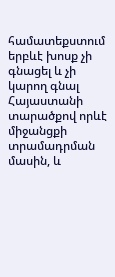համատեքստում երբևէ խոսք չի գնացել և չի կարող գնալ Հայաստանի տարածքով որևէ միջանցքի տրամադրման մասին, և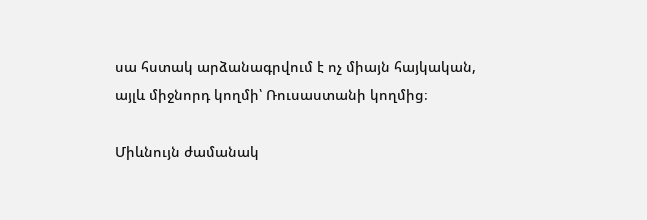սա հստակ արձանագրվում է ոչ միայն հայկական, այլև միջնորդ կողմի՝ Ռուսաստանի կողմից։

Միևնույն ժամանակ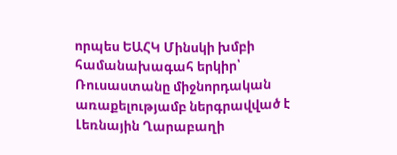որպես ԵԱՀԿ Մինսկի խմբի համանախագահ երկիր՝ Ռուսաստանը միջնորդական առաքելությամբ ներգրավված է Լեռնային Ղարաբաղի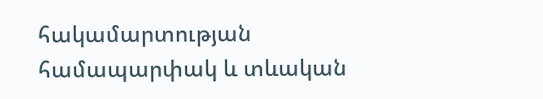հակամարտության համապարփակ և տևական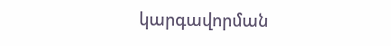կարգավորման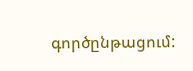գործընթացում: